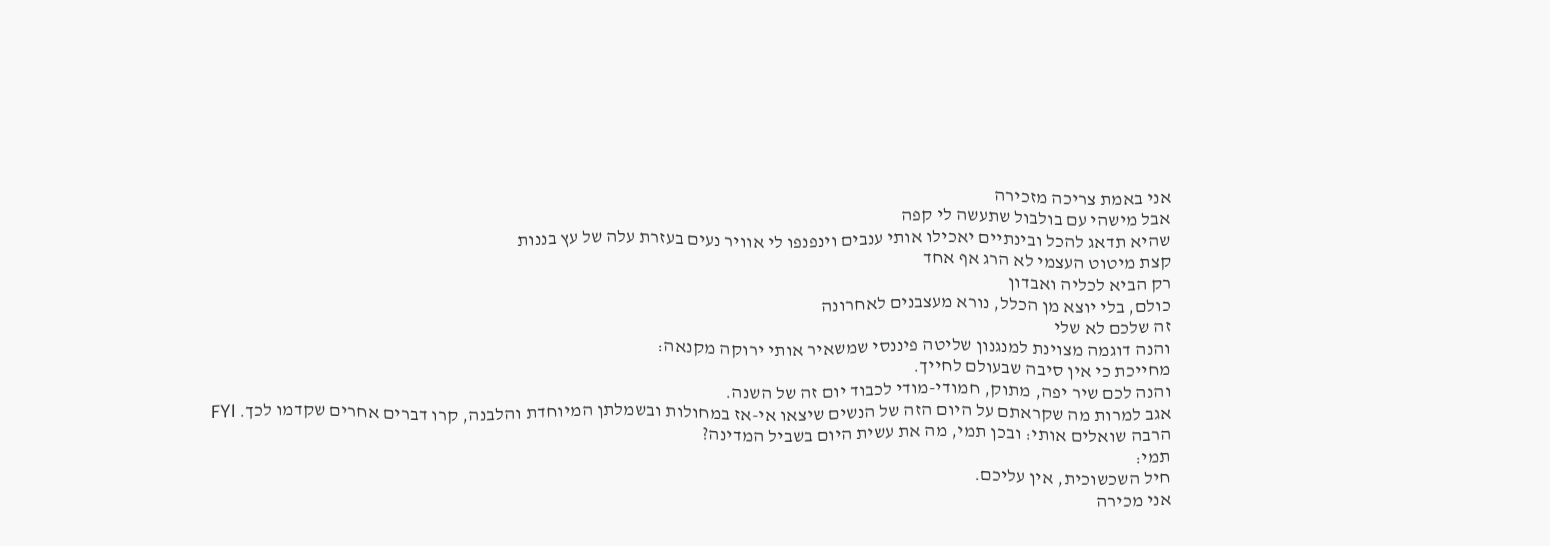אני באמת צריכה מזכירה
אבל מישהי עם בולבול שתעשה לי קפה
שהיא תדאג להכל ובינתיים יאכילו אותי ענבים וינפנפו לי אוויר נעים בעזרת עלה של עץ בננות
קצת מיטוט העצמי לא הרג אף אחד
רק הביא לכליה ואבדון
כולם, בלי יוצא מן הכלל, נורא מעצבנים לאחרונה
זה שלכם לא שלי
והנה דוגמה מצוינת למנגנון שליטה פיננסי שמשאיר אותי ירוקה מקנאה:
מחייכת כי אין סיבה שבעולם לחייך.
והנה לכם שיר יפה, מתוק, חמודי-מודי לכבוד יום זה של השנה.
אגב למרות מה שקראתם על היום הזה של הנשים שיצאו אי-אז במחולות ובשמלתן המיוחדת והלבנה, קרו דברים אחרים שקדמו לכך. FYI
הרבה שואלים אותי: ובכן תמי, מה את עשית היום בשביל המדינה?
תמי:
חיל השכשוכית, אין עליכם.
אני מכירה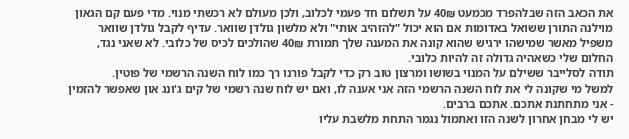את הכאב הזה שבלהפרד מכמעט 40₪ על תשלום חד פעמי לכלוב, ולכן מעולם לא רכשתי מנוי. מדי פעם קם הגאון מוילנה התורן ששואל באדומות אם הוא יכול "להזהיב אותי" ולא מלשון גולדן שוואר. עדיף לקבל גולדן שוואר משפיל מאשר שמישהו ירגיש שהוא קונה את המענה שלך תמורת 40₪ שהולכים לכיס של כלובי. לא שאני נגד, החלום שלי כשאהיה גדולה זה להיות כלובי.
תודה לסלייבר ששילם על המנוי בשושו ומרצון טוב רק כדי לקבל פורנו רך כמו לוח השנה הרשמי של פוטין.
למשל מי שקונה לי את לוח השנה הרשמי הזה אני אענה לו, ואם יש לוח שנה רשמי של קים ג'ונג און שאפשר להזמין - אני מתחתנת אתכם. אתכם ברבים.
יש לי מבחן אחרון לשנה הזו ואתמול נגמר התחת מלשבת עליו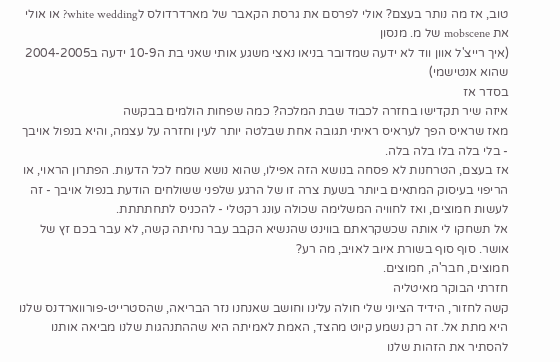טוב, אז מה נותר בעצם? אולי לפרסם את גרסת הקאבר של מארדרדולס לwhite wedding? או אולי את mobscene של מ. מנסון
(איך רייצ'ל אוון ווד לא ידעה שמדובר בניאו נאצי משגע אותי שאני בת ה10-9 ידעה ב2004-2005 שהוא אנטישמי)
בסדר אז
איזה שיר תקדישו בחזרה לכבוד שבת המלכה? כמה שפחות הולמים בבקשה
מאז שראיס הפך לעראיס ראיתי תגובה אחת שבלטה יותר לעין וחזרה על עצמה, והיא בנפול אויבך - בלי בלה בלו בלה בלה.
אז בעצם, הטרחנות לא פסחה בנושא הזה אפילו, שהוא נושא שמח לכל הדעות. הפתרון הראוי, או הריפוי בעיסוק המתאים ביותר בשעת צרה זו של הרגע שלפני ששולחים הודעת בנפול אויבך - זה לעשות חמוצים, ואז לחוויה המשלימה שכולה עונג רקטלי - להכניס לתחתתתת.
אל תשחקו לי אותה שכשקראתם בווינט שהנשיא הקבב עבר נחיתה קשה, לא עבר בכם זץ של אושר. סוף סוף בשורת איוב לאויב, מה רע?
חמוצים, חבר'ה, חמוצים.
חזרתי הבוקר מאיטליה
קשה לחזור, הידיד הציוני שלי חולה עלינו וחושב שאנחנו נזר הבריאה, שהסטרייט-פורווארדנס שלנו היא מתת אל. זה רק נשמע קיוט מהצד, האמת לאמיתה היא שההתנהגות שלנו מביאה אותנו להסתיר את הזהות שלנו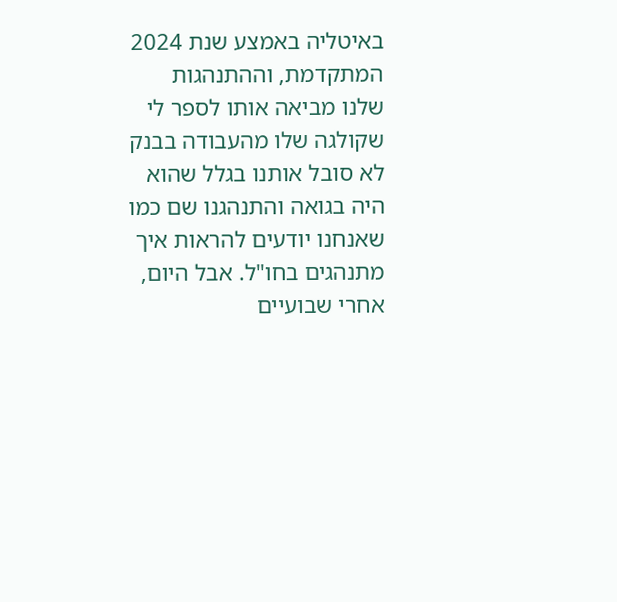באיטליה באמצע שנת 2024 המתקדמת, וההתנהגות שלנו מביאה אותו לספר לי שקולגה שלו מהעבודה בבנק לא סובל אותנו בגלל שהוא היה בגואה והתנהגנו שם כמו שאנחנו יודעים להראות איך מתנהגים בחו"ל. אבל היום, אחרי שבועיים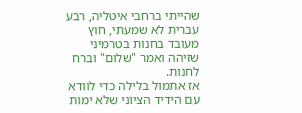שהייתי ברחבי איטליה, רבע עברית לא שמעתי, חוץ מעובד בחנות בטרמיני שזיהה ואמר "שלום" וברח לחנות.
אז אתמול בלילה כדי לוודא עם הידיד הציוני שלא ימות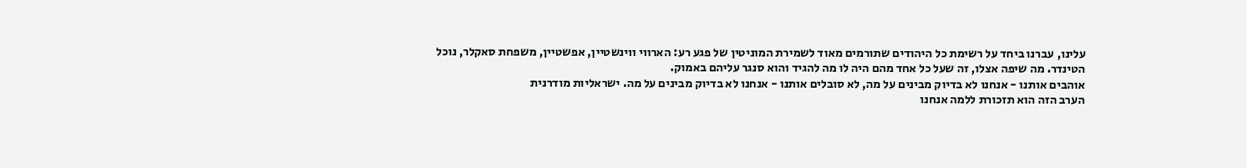עלינו, עברנו ביחד על רשימת כל היהודים שתורמים מאוד לשמירת המוניטין של פגע רע: הארווי ווינשטיין, אפשטיין, משפחת סאקלר, נוכל הטינדר. מה שיפה אצלו, זה שעל כל אחד מהם היה לו מה להגיד והוא סנגר עליהם באמוק.
אוהבים אותנו - אנחנו לא בדיוק מבינים על מה, לא סובלים אותנו - אנחנו לא בדיוק מבינים על מה. ישראליות מודרנית
הערב הזה הוא תזכורת ללמה אנחנו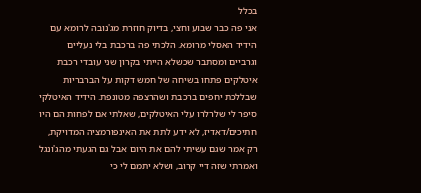בכלל
אני פה כבר שבוע וחצי, בדיוק חוזרת מג'נובה לרומא עם הידיד האסלי מרומא. הלכתי פה ברכבת בלי נעליים וגרביים ומסתבר שכשלא הייתי בקרון שני עובדי רכבת איטלקים פתחו בשיחה של חמש דקות על הברבריות שבללכת יחפים ברכבת ושהרצפה מטונפת. הידיד האיטלקי סיפר לי שלרלרו עלי האיטלקים, שאלתי אם לפחות הם היו חתיכים/דאדיז, לא ידע לתת את האינפורמציה המדויקת, רק אמר שגם עשיתי להם את היום אבל גם הגעתי מהג'ונגל ואמרתי שזה דיי קרוב, ושלא יתמם לי כי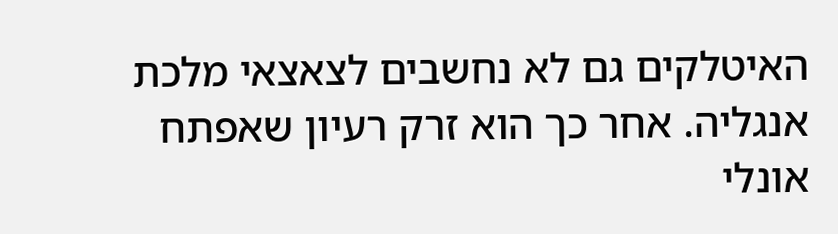האיטלקים גם לא נחשבים לצאצאי מלכת אנגליה. אחר כך הוא זרק רעיון שאפתח אונלי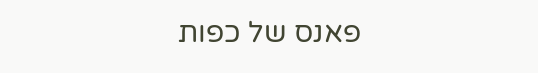פאנס של כפות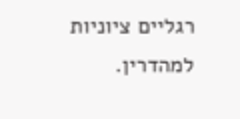רגליים ציוניות למהדרין.